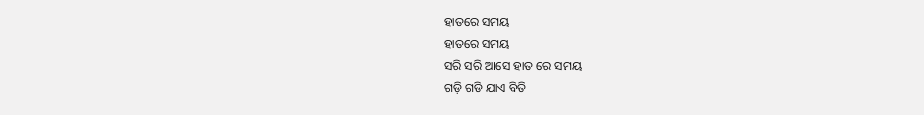ହାତରେ ସମୟ
ହାତରେ ସମୟ
ସରି ସରି ଆସେ ହାତ ରେ ସମୟ
ଗଡ଼ି ଗଡି ଯାଏ ବିତି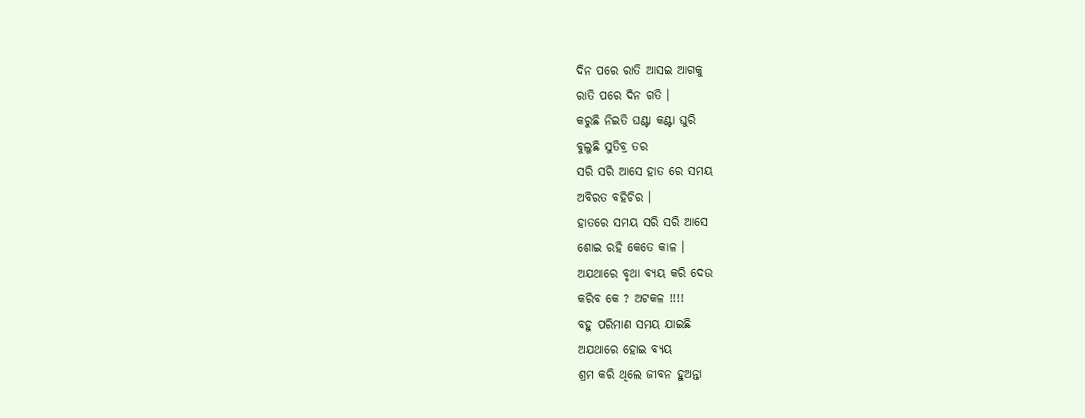ଦିନ ପରେ ରାତି ଆସଇ ଆଗକୁ
ରାତି ପରେ ଦିନ ଗତି ।
କରୁଛି ନିଇତି ଘଣ୍ଟା କଣ୍ଟା ଘୁରି
ବୁଲୁଛି ସୁତିବ୍ର ତର
ସରି ସରି ଆସେ ହାତ ରେ ସମୟ
ଅବିରତ ବହିଚିର ।
ହାତରେ ସମୟ ସରି ସରି ଆସେ
ଶୋଇ ରହି କେତେ କାଳ ।
ଅଯଥାରେ ବୃଥା ବ୍ୟୟ କରି ଦେଉ
କରିବ କେ ? ଅଟକଳ !!!!
ବହୁ ପରିମାଣ ସମୟ ଯାଇଛି
ଅଯଥାରେ ହୋଇ ବ୍ୟୟ
ଶ୍ରମ କରି ଥିଲେ ଜୀବନ ହୁଅନ୍ତା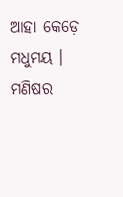ଆହା କେଡ଼େ ମଧୁମୟ ।
ମଣିଷର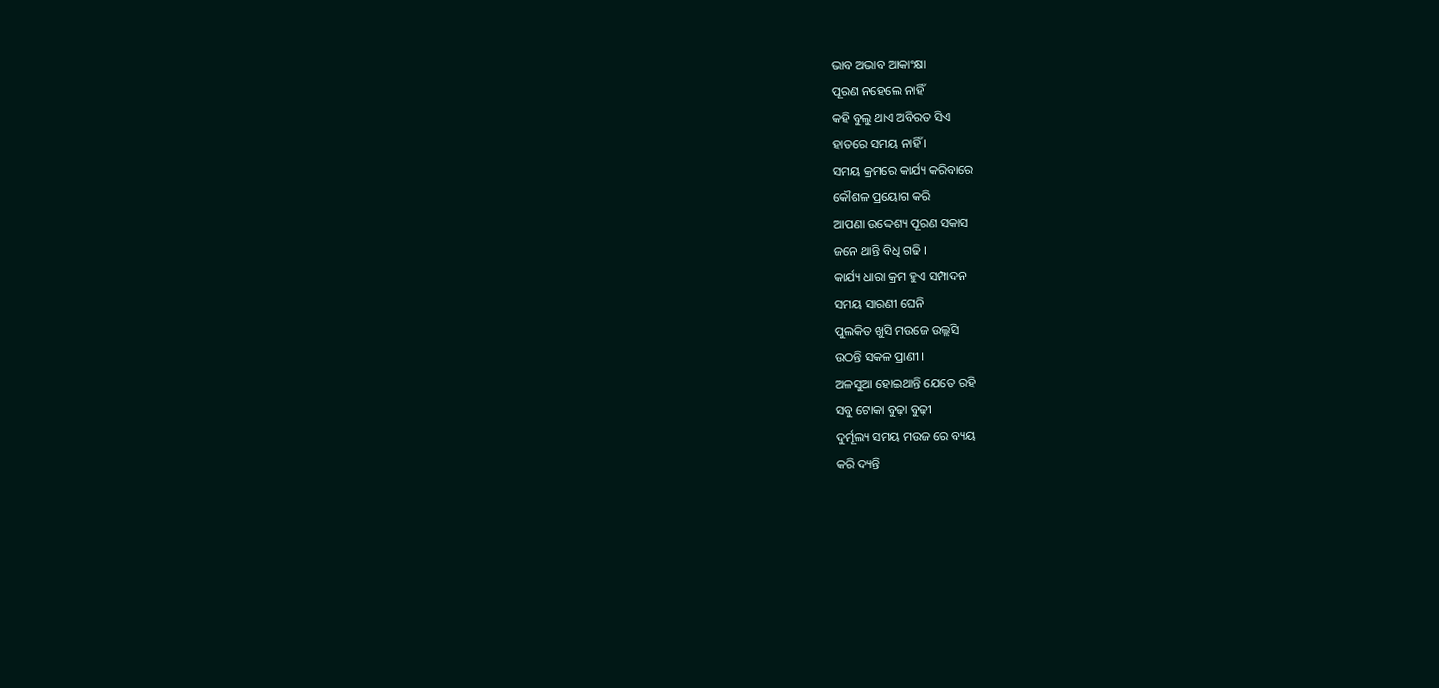ଭାବ ଅଭାବ ଆକାଂକ୍ଷା
ପୂରଣ ନହେଲେ ନାହିଁ
କହି ବୁଲୁ ଥାଏ ଅବିରତ ସିଏ
ହାତରେ ସମୟ ନାହିଁ ।
ସମୟ କ୍ରମରେ କାର୍ଯ୍ୟ କରିବାରେ
କୌଶଳ ପ୍ରୟୋଗ କରି
ଆପଣା ଉଦ୍ଦେଶ୍ୟ ପୂରଣ ସକାସ
ଜନେ ଥାନ୍ତି ବିଧି ଗଢି ।
କାର୍ଯ୍ୟ ଧାରା କ୍ରମ ହୁଏ ସମ୍ପାଦନ
ସମୟ ସାରଣୀ ଘେନି
ପୁଲକିତ ଖୁସି ମଉଜେ ଉଲ୍ଲସି
ଉଠନ୍ତି ସକଳ ପ୍ରାଣୀ ।
ଅଳସୁଆ ହୋଇଥାନ୍ତି ଯେତେ ରହି
ସବୁ ଟୋକା ବୁଢ଼ା ବୁଢ଼ୀ
ଦୁର୍ମୂଲ୍ୟ ସମୟ ମଉଜ ରେ ବ୍ୟୟ
କରି ଦ୍ୟନ୍ତି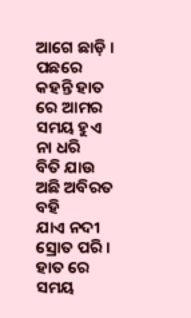ଆଗେ ଛାଡ଼ି ।
ପଛରେ କହନ୍ତି ହାତ ରେ ଆମର
ସମୟ ହୁଏ ନା ଧରି
ବିତି ଯାଉ ଅଛି ଅବିରତ ବହି
ଯାଏ ନଦୀ ସ୍ରୋତ ପରି ।
ହାତ ରେ ସମୟ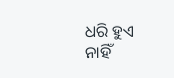ଧରି ହୁଏ ନାହିଁ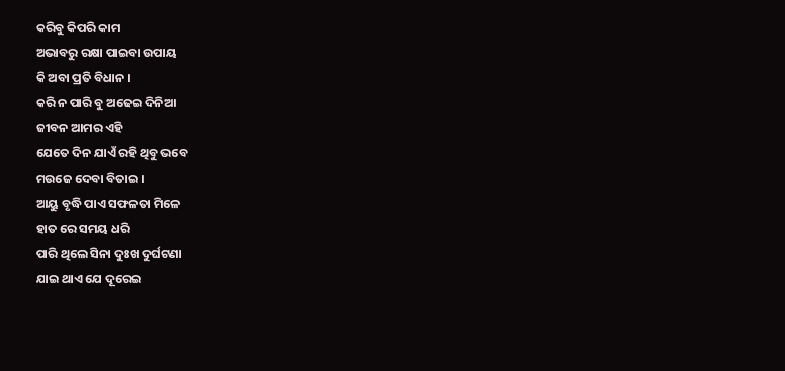କରିବୁ କିପରି କାମ
ଅଭାବରୁ ରକ୍ଷା ପାଇବା ଉପାୟ
କି ଅବା ପ୍ରତି ବିଧାନ ।
କରି ନ ପାରି ବୁ ଅଢେଇ ଦିନିଆ
ଜୀବନ ଆମର ଏହି
ଯେତେ ଦିନ ଯାଏଁ ରହି ଥିବୁ ଭବେ
ମଉଜେ ଦେବା ବିତାଇ ।
ଆୟୁ ବୃଦ୍ଧି ପାଏ ସଫଳତା ମିଳେ
ହାତ ରେ ସମୟ ଧରି
ପାରି ଥିଲେ ସିନା ଦୁଃଖ ଦୁର୍ଘଟଣା
ଯାଇ ଥାଏ ଯେ ଦୂରେଇ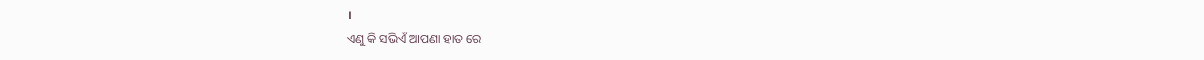।
ଏଣୁ କି ସଭିଏଁ ଆପଣା ହାତ ରେ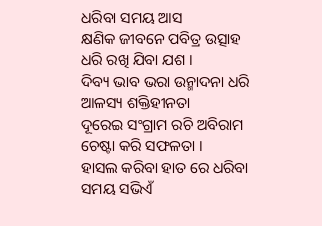ଧରିବା ସମୟ ଆସ
କ୍ଷଣିକ ଜୀବନେ ପବିତ୍ର ଉତ୍ସାହ
ଧରି ରଖି ଯିବା ଯଶ ।
ଦିବ୍ୟ ଭାବ ଭରା ଉନ୍ମାଦନା ଧରି
ଆଳସ୍ୟ ଶକ୍ତିହୀନତା
ଦୂରେଇ ସଂଗ୍ରାମ ରଚି ଅବିରାମ
ଚେଷ୍ଟା କରି ସଫଳତା ।
ହାସଲ କରିବା ହାତ ରେ ଧରିବା
ସମୟ ସଭିଏଁ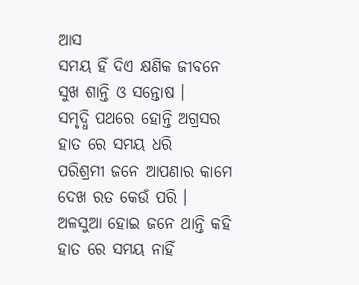ଆସ
ସମୟ ହିଁ ଦିଏ କ୍ଷଣିକ ଜୀବନେ
ସୁଖ ଶାନ୍ତି ଓ ସନ୍ତୋଷ ।
ସମୃଦ୍ଧି ପଥରେ ହୋନ୍ତି ଅଗ୍ରସର
ହାତ ରେ ସମୟ ଧରି
ପରିଶ୍ରମୀ ଜନେ ଆପଣାର କାମେ
ଦେଖ ରତ କେଉଁ ପରି ।
ଅଳସୁଆ ହୋଇ ଜନେ ଥାନ୍ତି କହି
ହାତ ରେ ସମୟ ନାହିଁ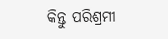କିନ୍ତୁ ପରିଶ୍ରମୀ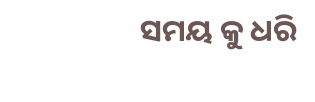ସମୟ କୁ ଧରି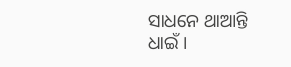ସାଧନେ ଥାଆନ୍ତି ଧାଇଁ ।